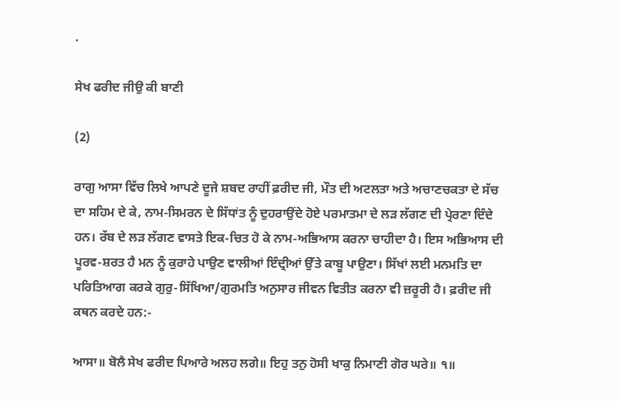.

ਸੇਖ ਫਰੀਦ ਜੀਉ ਕੀ ਬਾਣੀ

(2)

ਰਾਗੁ ਆਸਾ ਵਿੱਚ ਲਿਖੇ ਆਪਣੇ ਦੂਜੇ ਸ਼ਬਦ ਰਾਹੀਂ ਫ਼ਰੀਦ ਜੀ, ਮੌਤ ਦੀ ਅਟਲਤਾ ਅਤੇ ਅਚਾਣਚਕਤਾ ਦੇ ਸੱਚ ਦਾ ਸਹਿਮ ਦੇ ਕੇ, ਨਾਮ-ਸਿਮਰਨ ਦੇ ਸਿੱਧਾਂਤ ਨੂੰ ਦੁਹਰਾਉਂਦੇ ਹੋਏ ਪਰਮਾਤਮਾ ਦੇ ਲੜ ਲੱਗਣ ਦੀ ਪ੍ਰੇਰਣਾ ਦਿੰਦੇ ਹਨ। ਰੱਬ ਦੇ ਲੜ ਲੱਗਣ ਵਾਸਤੇ ਇਕ-ਚਿਤ ਹੋ ਕੇ ਨਾਮ-ਅਭਿਆਸ ਕਰਨਾ ਚਾਹੀਦਾ ਹੈ। ਇਸ ਅਭਿਆਸ ਦੀ ਪੂਰਵ-ਸ਼ਰਤ ਹੈ ਮਨ ਨੂੰ ਕੁਰਾਹੇ ਪਾਉਣ ਵਾਲੀਆਂ ਇੰਦ੍ਰੀਆਂ ਉੱਤੇ ਕਾਬੂ ਪਾਉਣਾ। ਸਿੱਖਾਂ ਲਈ ਮਨਮਤਿ ਦਾ ਪਰਿਤਿਆਗ ਕਰਕੇ ਗੁਰੁ-ਸਿੱਖਿਆ/ਗੁਰਮਤਿ ਅਨੁਸਾਰ ਜੀਵਨ ਵਿਤੀਤ ਕਰਨਾ ਵੀ ਜ਼ਰੂਰੀ ਹੈ। ਫ਼ਰੀਦ ਜੀ ਕਥਨ ਕਰਦੇ ਹਨ:-

ਆਸਾ॥ ਬੋਲੈ ਸੇਖ ਫਰੀਦ ਪਿਆਰੇ ਅਲਹ ਲਗੇ॥ ਇਹੁ ਤਨੁ ਹੋਸੀ ਖਾਕੁ ਨਿਮਾਣੀ ਗੋਰ ਘਰੇ॥ ੧॥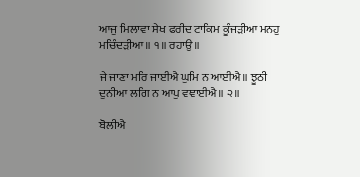ਆਜੁ ਮਿਲਾਵਾ ਸੇਖ ਫਰੀਦ ਟਾਕਿਮ ਕੂੰਜੜੀਆ ਮਨਹੁ ਮਚਿੰਦੜੀਆ॥ ੧॥ ਰਹਾਉ॥

ਜੇ ਜਾਣਾ ਮਰਿ ਜਾਈਐ ਘੁਮਿ ਨ ਆਈਐ॥ ਝੂਠੀ ਦੁਨੀਆ ਲਗਿ ਨ ਆਪੁ ਵਞਾਈਐ॥ ੨॥

ਬੋਲੀਐ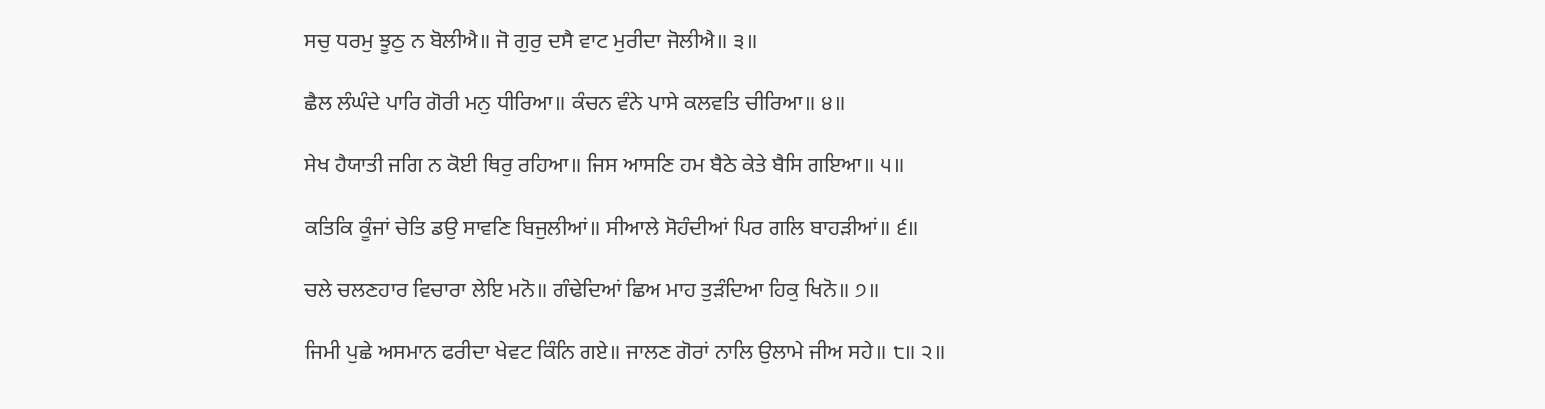ਸਚੁ ਧਰਮੁ ਝੂਠੁ ਨ ਬੋਲੀਐ॥ ਜੋ ਗੁਰੁ ਦਸੈ ਵਾਟ ਮੁਰੀਦਾ ਜੋਲੀਐ॥ ੩॥

ਛੈਲ ਲੰਘੰਦੇ ਪਾਰਿ ਗੋਰੀ ਮਨੁ ਧੀਰਿਆ॥ ਕੰਚਨ ਵੰਨੇ ਪਾਸੇ ਕਲਵਤਿ ਚੀਰਿਆ॥ ੪॥

ਸੇਖ ਹੈਯਾਤੀ ਜਗਿ ਨ ਕੋਈ ਥਿਰੁ ਰਹਿਆ॥ ਜਿਸ ਆਸਣਿ ਹਮ ਬੈਠੇ ਕੇਤੇ ਬੈਸਿ ਗਇਆ॥ ੫॥

ਕਤਿਕਿ ਕੂੰਜਾਂ ਚੇਤਿ ਡਉ ਸਾਵਣਿ ਬਿਜੁਲੀਆਂ॥ ਸੀਆਲੇ ਸੋਹੰਦੀਆਂ ਪਿਰ ਗਲਿ ਬਾਹੜੀਆਂ॥ ੬॥

ਚਲੇ ਚਲਣਹਾਰ ਵਿਚਾਰਾ ਲੇਇ ਮਨੋ॥ ਗੰਢੇਦਿਆਂ ਛਿਅ ਮਾਹ ਤੁੜੰਦਿਆ ਹਿਕੁ ਖਿਨੋ॥ ੭॥

ਜਿਮੀ ਪੁਛੇ ਅਸਮਾਨ ਫਰੀਦਾ ਖੇਵਟ ਕਿੰਨਿ ਗਏ॥ ਜਾਲਣ ਗੋਰਾਂ ਨਾਲਿ ਉਲਾਮੇ ਜੀਅ ਸਹੇ॥ ੮॥ ੨॥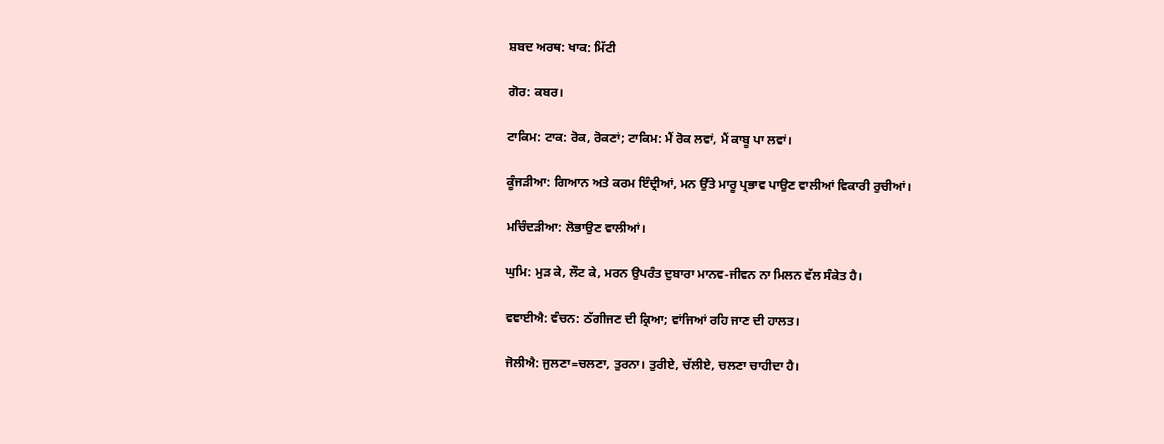ਸ਼ਬਦ ਅਰਥ: ਖਾਕ: ਮਿੱਟੀ

ਗੋਰ: ਕਬਰ।

ਟਾਕਿਮ: ਟਾਕ: ਰੋਕ, ਰੋਕਣਾਂ; ਟਾਕਿਮ: ਮੈਂ ਰੋਕ ਲਵਾਂ, ਮੈਂ ਕਾਬੂ ਪਾ ਲਵਾਂ।

ਕੂੰਜੜੀਆ: ਗਿਆਨ ਅਤੇ ਕਰਮ ਇੰਦ੍ਰੀਆਂ, ਮਨ ਉੱਤੇ ਮਾਰੂ ਪ੍ਰਭਾਵ ਪਾਉਣ ਵਾਲੀਆਂ ਵਿਕਾਰੀ ਰੁਚੀਆਂ।

ਮਚਿੰਦੜੀਆ: ਲੋਭਾਉਣ ਵਾਲੀਆਂ।

ਘੁਮਿ: ਮੁੜ ਕੇ, ਲੌਟ ਕੇ, ਮਰਨ ਉਪਰੰਤ ਦੁਬਾਰਾ ਮਾਨਵ-ਜੀਵਨ ਨਾ ਮਿਲਨ ਵੱਲ ਸੰਕੇਤ ਹੈ।

ਵਞਾਈਐ: ਵੰਚਨ: ਠੱਗੀਜਣ ਦੀ ਕ੍ਰਿਆ; ਵਾਂਜਿਆਂ ਰਹਿ ਜਾਣ ਦੀ ਹਾਲਤ।

ਜੋਲੀਐ: ਜੁਲਣਾ=ਚਲਣਾ, ਤੁਰਨਾ। ਤੁਰੀਏ, ਚੱਲੀਏ, ਚਲਣਾ ਚਾਹੀਦਾ ਹੈ।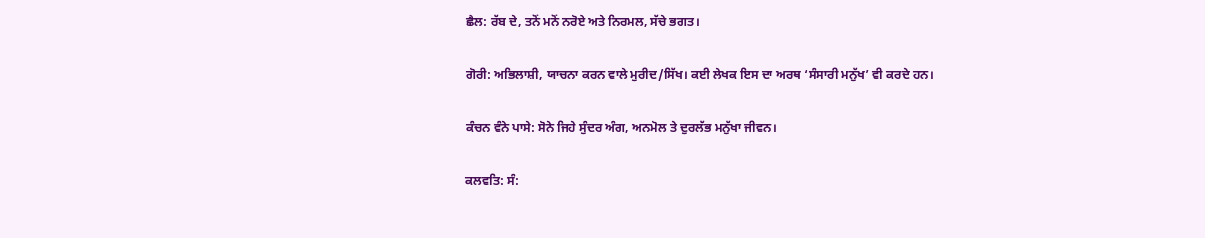ਛੈਲ: ਰੱਬ ਦੇ, ਤਨੋਂ ਮਨੋਂ ਨਰੋਏ ਅਤੇ ਨਿਰਮਲ, ਸੱਚੇ ਭਗਤ।

ਗੋਰੀ: ਅਭਿਲਾਸ਼ੀ, ਯਾਚਨਾ ਕਰਨ ਵਾਲੇ ਮੁਰੀਦ/ਸਿੱਖ। ਕਈ ਲੇਖਕ ਇਸ ਦਾ ਅਰਥ ‘ਸੰਸਾਰੀ ਮਨੁੱਖ’ ਵੀ ਕਰਦੇ ਹਨ।

ਕੰਚਨ ਵੰਨੇ ਪਾਸੇ: ਸੋਨੇ ਜਿਹੇ ਸੁੰਦਰ ਅੰਗ, ਅਨਮੋਲ ਤੇ ਦੁਰਲੱਭ ਮਨੁੱਖਾ ਜੀਵਨ।

ਕਲਵਤਿ: ਸੰ: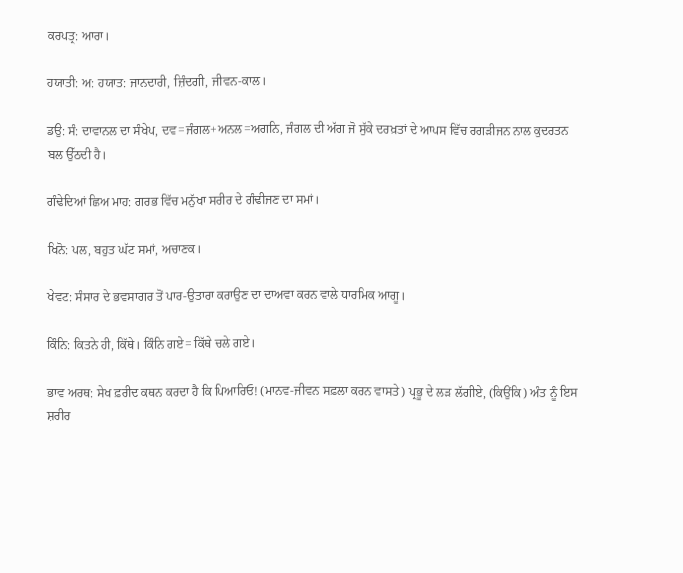ਕਰਪਤ੍ਰ: ਆਰਾ।

ਹਯਾਤੀ: ਅ: ਹਯਾਤ: ਜਾਨਦਾਰੀ, ਜ਼ਿੰਦਗੀ, ਜੀਵਨ-ਕਾਲ।

ਡਉ: ਸੰ: ਦਾਵਾਨਲ ਦਾ ਸੰਖੇਪ, ਦਵ=ਜੰਗਲ+ਅਨਲ=ਅਗਨਿ, ਜੰਗਲ ਦੀ ਅੱਗ ਜੋ ਸੁੱਕੇ ਦਰਖ਼ਤਾਂ ਦੇ ਆਪਸ ਵਿੱਚ ਰਗੜੀਜਨ ਨਾਲ ਕੁਦਰਤਨ ਬਲ ਉੱਠਦੀ ਹੈ।

ਗੰਢੇਦਿਆਂ ਛਿਅ ਮਾਹ: ਗਰਭ ਵਿੱਚ ਮਨੁੱਖਾ ਸਰੀਰ ਦੇ ਗੰਢੀਜਣ ਦਾ ਸਮਾਂ।

ਖਿਨੋ: ਪਲ, ਬਹੁਤ ਘੱਟ ਸਮਾਂ, ਅਚਾਣਕ।

ਖੇਵਟ: ਸੰਸਾਰ ਦੇ ਭਵਸਾਗਰ ਤੋਂ ਪਾਰ-ਉਤਾਰਾ ਕਰਾਉਣ ਦਾ ਦਾਅਵਾ ਕਰਨ ਵਾਲੇ ਧਾਰਮਿਕ ਆਗੂ।

ਕਿੰਨਿ: ਕਿਤਨੇ ਹੀ, ਕਿੱਥੇ। ਕਿੰਨਿ ਗਏ= ਕਿੱਥੇ ਚਲੇ ਗਏ।

ਭਾਵ ਅਰਥ: ਸੇਖ ਫ਼ਰੀਦ ਕਥਨ ਕਰਦਾ ਹੈ ਕਿ ਪਿਆਰਿਓ! (ਮਾਨਵ-ਜੀਵਨ ਸਫ਼ਲਾ ਕਰਨ ਵਾਸਤੇ) ਪ੍ਰਭੂ ਦੇ ਲੜ ਲੱਗੀਏ, (ਕਿਉਂਕਿ) ਅੰਤ ਨੂੰ ਇਸ ਸ਼ਰੀਰ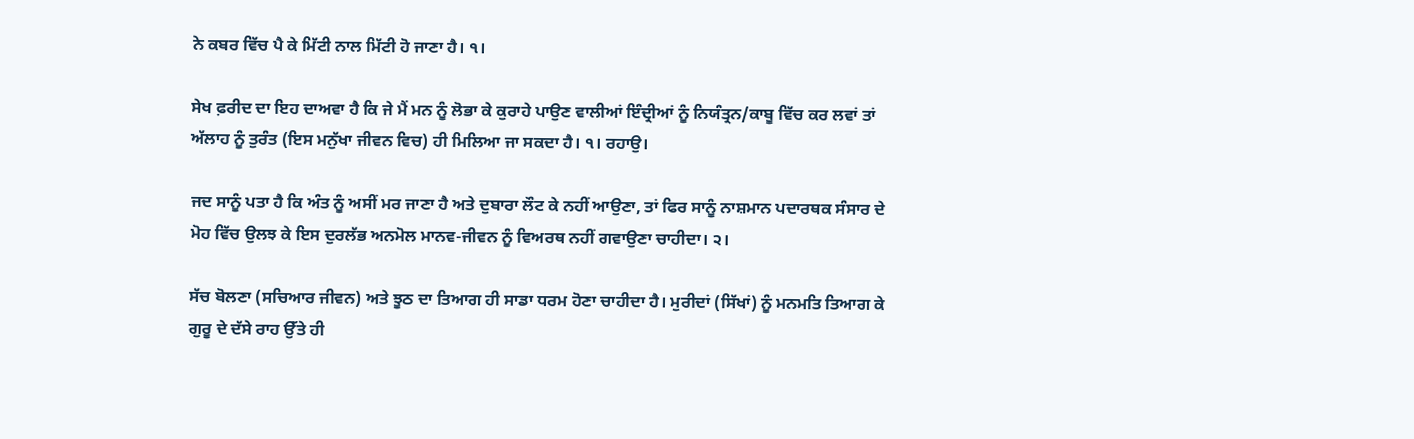ਨੇ ਕਬਰ ਵਿੱਚ ਪੈ ਕੇ ਮਿੱਟੀ ਨਾਲ ਮਿੱਟੀ ਹੋ ਜਾਣਾ ਹੈ। ੧।

ਸੇਖ ਫ਼ਰੀਦ ਦਾ ਇਹ ਦਾਅਵਾ ਹੈ ਕਿ ਜੇ ਮੈਂ ਮਨ ਨੂੰ ਲੋਭਾ ਕੇ ਕੁਰਾਹੇ ਪਾਉਣ ਵਾਲੀਆਂ ਇੰਦ੍ਰੀਆਂ ਨੂੰ ਨਿਯੰਤ੍ਰਨ/ਕਾਬੂ ਵਿੱਚ ਕਰ ਲਵਾਂ ਤਾਂ ਅੱਲਾਹ ਨੂੰ ਤੁਰੰਤ (ਇਸ ਮਨੁੱਖਾ ਜੀਵਨ ਵਿਚ) ਹੀ ਮਿਲਿਆ ਜਾ ਸਕਦਾ ਹੈ। ੧। ਰਹਾਉ।

ਜਦ ਸਾਨੂੰ ਪਤਾ ਹੈ ਕਿ ਅੰਤ ਨੂੰ ਅਸੀਂ ਮਰ ਜਾਣਾ ਹੈ ਅਤੇ ਦੁਬਾਰਾ ਲੌਟ ਕੇ ਨਹੀਂ ਆਉਣਾ, ਤਾਂ ਫਿਰ ਸਾਨੂੰ ਨਾਸ਼ਮਾਨ ਪਦਾਰਥਕ ਸੰਸਾਰ ਦੇ ਮੋਹ ਵਿੱਚ ਉਲਝ ਕੇ ਇਸ ਦੁਰਲੱਭ ਅਨਮੋਲ ਮਾਨਵ-ਜੀਵਨ ਨੂੰ ਵਿਅਰਥ ਨਹੀਂ ਗਵਾਉਣਾ ਚਾਹੀਦਾ। ੨।

ਸੱਚ ਬੋਲਣਾ (ਸਚਿਆਰ ਜੀਵਨ) ਅਤੇ ਝੂਠ ਦਾ ਤਿਆਗ ਹੀ ਸਾਡਾ ਧਰਮ ਹੋਣਾ ਚਾਹੀਦਾ ਹੈ। ਮੁਰੀਦਾਂ (ਸਿੱਖਾਂ) ਨੂੰ ਮਨਮਤਿ ਤਿਆਗ ਕੇ ਗੁਰੂ ਦੇ ਦੱਸੇ ਰਾਹ ਉੱਤੇ ਹੀ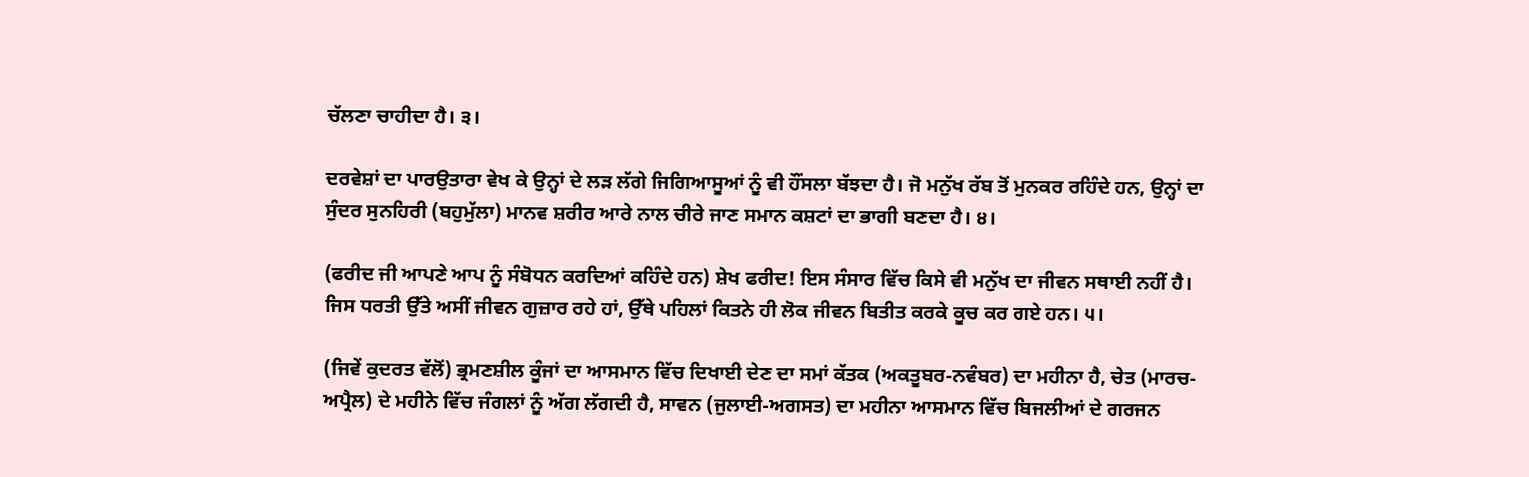ਚੱਲਣਾ ਚਾਹੀਦਾ ਹੈ। ੩।

ਦਰਵੇਸ਼ਾਂ ਦਾ ਪਾਰਉਤਾਰਾ ਵੇਖ ਕੇ ਉਨ੍ਹਾਂ ਦੇ ਲੜ ਲੱਗੇ ਜਿਗਿਆਸੂਆਂ ਨੂੰ ਵੀ ਹੌਂਸਲਾ ਬੱਝਦਾ ਹੈ। ਜੋ ਮਨੁੱਖ ਰੱਬ ਤੋਂ ਮੁਨਕਰ ਰਹਿੰਦੇ ਹਨ, ਉਨ੍ਹਾਂ ਦਾ ਸੁੰਦਰ ਸੁਨਹਿਰੀ (ਬਹੁਮੁੱਲਾ) ਮਾਨਵ ਸ਼ਰੀਰ ਆਰੇ ਨਾਲ ਚੀਰੇ ਜਾਣ ਸਮਾਨ ਕਸ਼ਟਾਂ ਦਾ ਭਾਗੀ ਬਣਦਾ ਹੈ। ੪।

(ਫਰੀਦ ਜੀ ਆਪਣੇ ਆਪ ਨੂੰ ਸੰਬੋਧਨ ਕਰਦਿਆਂ ਕਹਿੰਦੇ ਹਨ) ਸ਼ੇਖ ਫਰੀਦ! ਇਸ ਸੰਸਾਰ ਵਿੱਚ ਕਿਸੇ ਵੀ ਮਨੁੱਖ ਦਾ ਜੀਵਨ ਸਥਾਈ ਨਹੀਂ ਹੈ। ਜਿਸ ਧਰਤੀ ਉੱਤੇ ਅਸੀਂ ਜੀਵਨ ਗੁਜ਼ਾਰ ਰਹੇ ਹਾਂ, ਉੱਥੇ ਪਹਿਲਾਂ ਕਿਤਨੇ ਹੀ ਲੋਕ ਜੀਵਨ ਬਿਤੀਤ ਕਰਕੇ ਕੂਚ ਕਰ ਗਏ ਹਨ। ੫।

(ਜਿਵੇਂ ਕੁਦਰਤ ਵੱਲੋਂ) ਭ੍ਰਮਣਸ਼ੀਲ ਕੂੰਜਾਂ ਦਾ ਆਸਮਾਨ ਵਿੱਚ ਦਿਖਾਈ ਦੇਣ ਦਾ ਸਮਾਂ ਕੱਤਕ (ਅਕਤੂਬਰ-ਨਵੰਬਰ) ਦਾ ਮਹੀਨਾ ਹੈ, ਚੇਤ (ਮਾਰਚ-ਅਪ੍ਰੈਲ) ਦੇ ਮਹੀਨੇ ਵਿੱਚ ਜੰਗਲਾਂ ਨੂੰ ਅੱਗ ਲੱਗਦੀ ਹੈ, ਸਾਵਨ (ਜੁਲਾਈ-ਅਗਸਤ) ਦਾ ਮਹੀਨਾ ਆਸਮਾਨ ਵਿੱਚ ਬਿਜਲੀਆਂ ਦੇ ਗਰਜਨ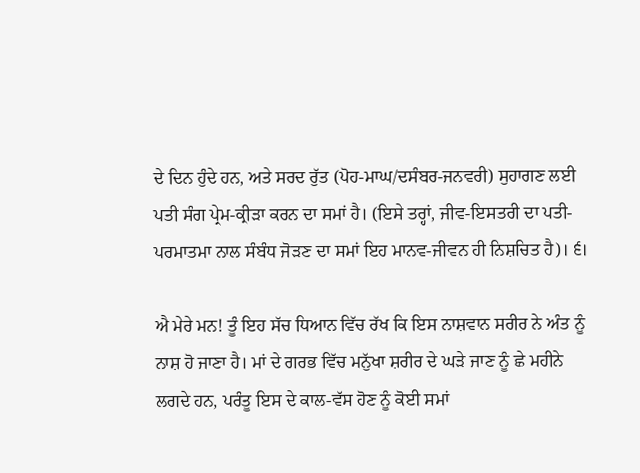ਦੇ ਦਿਨ ਹੁੰਦੇ ਹਨ, ਅਤੇ ਸਰਦ ਰੁੱਤ (ਪੋਹ-ਮਾਘ/ਦਸੰਬਰ-ਜਨਵਰੀ) ਸੁਹਾਗਣ ਲਈ ਪਤੀ ਸੰਗ ਪ੍ਰੇਮ-ਕ੍ਰੀੜਾ ਕਰਨ ਦਾ ਸਮਾਂ ਹੈ। (ਇਸੇ ਤਰ੍ਹਾਂ, ਜੀਵ-ਇਸਤਰੀ ਦਾ ਪਤੀ-ਪਰਮਾਤਮਾ ਨਾਲ ਸੰਬੰਧ ਜੋੜਣ ਦਾ ਸਮਾਂ ਇਹ ਮਾਨਵ-ਜੀਵਨ ਹੀ ਨਿਸ਼ਚਿਤ ਹੈ)। ੬।

ਐ ਮੇਰੇ ਮਨ! ਤੂੰ ਇਹ ਸੱਚ ਧਿਆਨ ਵਿੱਚ ਰੱਖ ਕਿ ਇਸ ਨਾਸ਼ਵਾਨ ਸਰੀਰ ਨੇ ਅੰਤ ਨੂੰ ਨਾਸ਼ ਹੋ ਜਾਣਾ ਹੈ। ਮਾਂ ਦੇ ਗਰਭ ਵਿੱਚ ਮਨੁੱਖਾ ਸ਼ਰੀਰ ਦੇ ਘੜੇ ਜਾਣ ਨੂੰ ਛੇ ਮਹੀਨੇ ਲਗਦੇ ਹਨ, ਪਰੰਤੂ ਇਸ ਦੇ ਕਾਲ-ਵੱਸ ਹੋਣ ਨੂੰ ਕੋਈ ਸਮਾਂ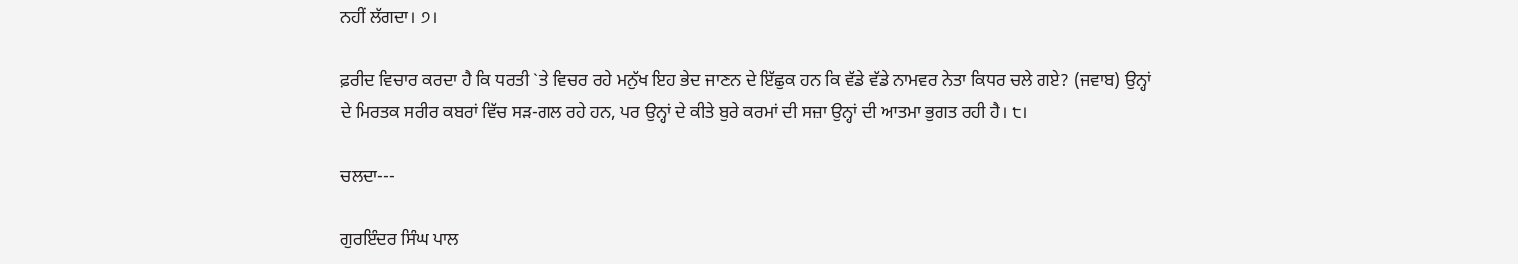ਨਹੀਂ ਲੱਗਦਾ। ੭।

ਫ਼ਰੀਦ ਵਿਚਾਰ ਕਰਦਾ ਹੈ ਕਿ ਧਰਤੀ `ਤੇ ਵਿਚਰ ਰਹੇ ਮਨੁੱਖ ਇਹ ਭੇਦ ਜਾਣਨ ਦੇ ਇੱਛੁਕ ਹਨ ਕਿ ਵੱਡੇ ਵੱਡੇ ਨਾਮਵਰ ਨੇਤਾ ਕਿਧਰ ਚਲੇ ਗਏ? (ਜਵਾਬ) ਉਨ੍ਹਾਂ ਦੇ ਮਿਰਤਕ ਸਰੀਰ ਕਬਰਾਂ ਵਿੱਚ ਸੜ-ਗਲ ਰਹੇ ਹਨ, ਪਰ ਉਨ੍ਹਾਂ ਦੇ ਕੀਤੇ ਬੁਰੇ ਕਰਮਾਂ ਦੀ ਸਜ਼ਾ ਉਨ੍ਹਾਂ ਦੀ ਆਤਮਾ ਭੁਗਤ ਰਹੀ ਹੈ। ੮।

ਚਲਦਾ---

ਗੁਰਇੰਦਰ ਸਿੰਘ ਪਾਲ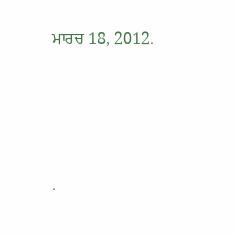ਮਾਰਚ 18, 2012.




.